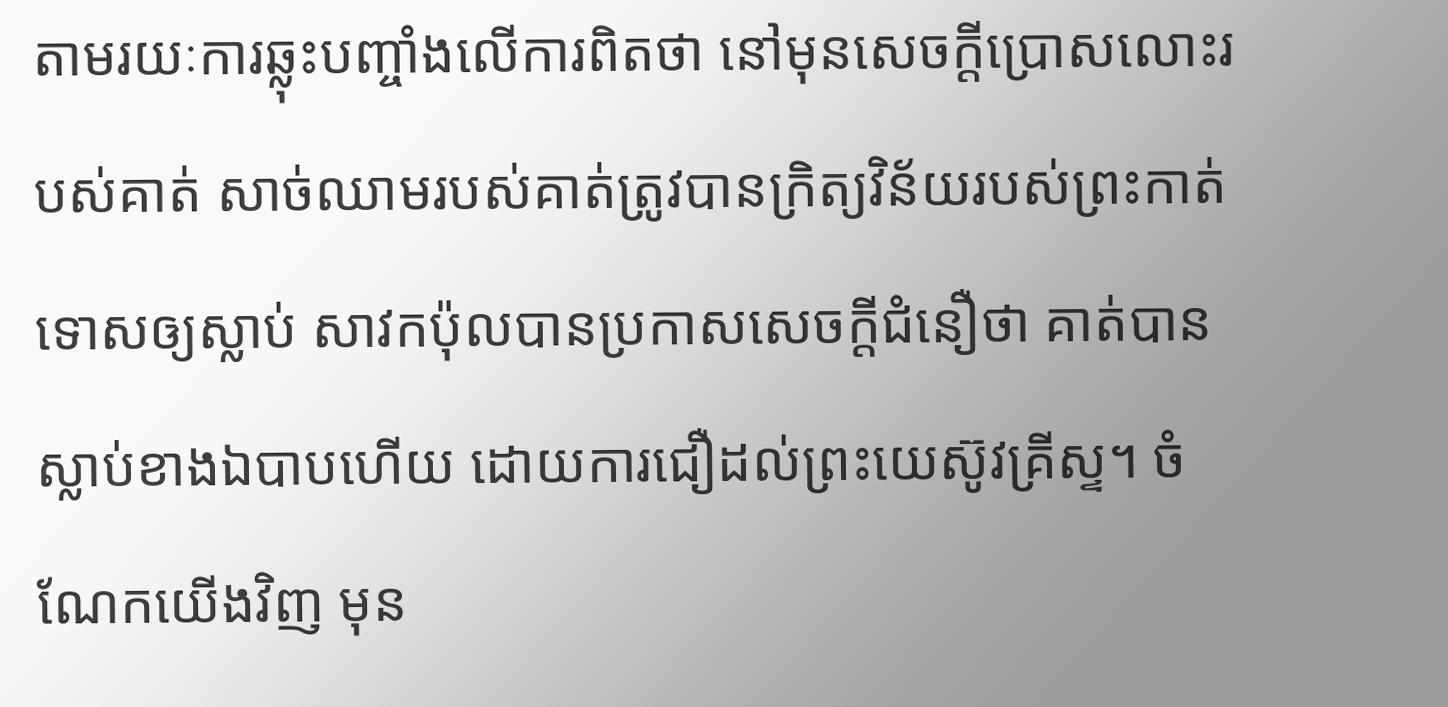តាមរយៈការឆ្លុះបញ្ចាំងលើការពិតថា នៅមុនសេចក្តីប្រោសលោះរបស់គាត់ សាច់ឈាមរបស់គាត់ត្រូវបានក្រិត្យវិន័យរបស់ព្រះកាត់ទោសឲ្យស្លាប់ សាវកប៉ុលបានប្រកាសសេចក្តីជំនឿថា គាត់បានស្លាប់ខាងឯបាបហើយ ដោយការជឿដល់ព្រះយេស៊ូវគ្រីស្ទ។ ចំណែកយើងវិញ មុន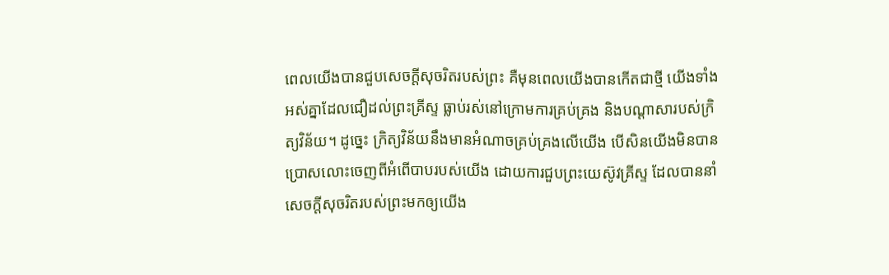ពេលយើងបានជួបសេចក្តីសុចរិតរបស់ព្រះ គឺមុនពេលយើងបានកើតជាថ្មី យើងទាំងអស់គ្នាដែលជឿដល់ព្រះគ្រីស្ទ ធ្លាប់រស់នៅក្រោមការគ្រប់គ្រង និងបណ្តាសារបស់ក្រិត្យវិន័យ។ ដូច្នេះ ក្រិត្យវិន័យនឹងមានអំណាចគ្រប់គ្រងលើយើង បើសិនយើងមិនបានប្រោសលោះចេញពីអំពើបាបរបស់យើង ដោយការជួបព្រះយេស៊ូវគ្រីស្ទ ដែលបាននាំសេចក្តីសុចរិតរបស់ព្រះមកឲ្យយើង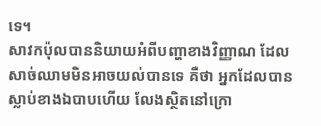ទេ។
សាវកប៉ុលបាននិយាយអំពីបញ្ហាខាងវិញ្ញាណ ដែលសាច់ឈាមមិនអាចយល់បានទេ គឺថា អ្នកដែលបានស្លាប់ខាងឯបាបហើយ លែងស្ថិតនៅក្រោ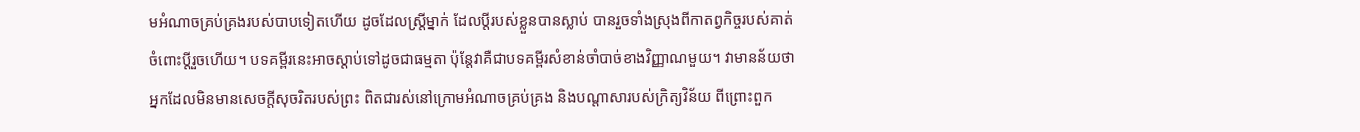មអំណាចគ្រប់គ្រងរបស់បាបទៀតហើយ ដូចដែលស្ត្រីម្នាក់ ដែលប្តីរបស់ខ្លួនបានស្លាប់ បានរួចទាំងស្រុងពីកាតព្វកិច្ចរបស់គាត់ចំពោះប្តីរួចហើយ។ បទគម្ពីរនេះអាចស្តាប់ទៅដូចជាធម្មតា ប៉ុន្តែវាគឺជាបទគម្ពីរសំខាន់ចាំបាច់ខាងវិញ្ញាណមួយ។ វាមានន័យថា អ្នកដែលមិនមានសេចក្តីសុចរិតរបស់ព្រះ ពិតជារស់នៅក្រោមអំណាចគ្រប់គ្រង និងបណ្តាសារបស់ក្រិត្យវិន័យ ពីព្រោះពួក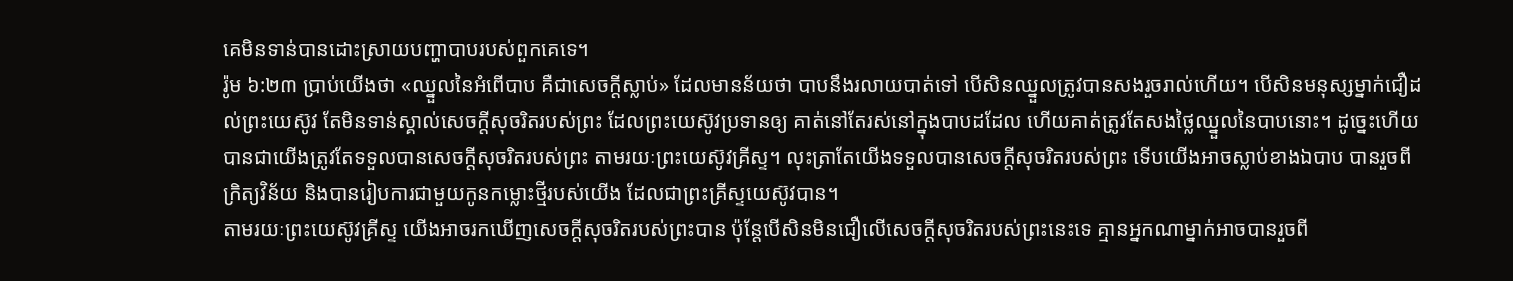គេមិនទាន់បានដោះស្រាយបញ្ហាបាបរបស់ពួកគេទេ។
រ៉ូម ៦:២៣ ប្រាប់យើងថា «ឈ្នួលនៃអំពើបាប គឺជាសេចក្តីស្លាប់» ដែលមានន័យថា បាបនឹងរលាយបាត់ទៅ បើសិនឈ្នួលត្រូវបានសងរួចរាល់ហើយ។ បើសិនមនុស្សម្នាក់ជឿដល់ព្រះយេស៊ូវ តែមិនទាន់ស្គាល់សេចក្តីសុចរិតរបស់ព្រះ ដែលព្រះយេស៊ូវប្រទានឲ្យ គាត់នៅតែរស់នៅក្នុងបាបដដែល ហើយគាត់ត្រូវតែសងថ្លៃឈ្នួលនៃបាបនោះ។ ដូច្នេះហើយបានជាយើងត្រូវតែទទួលបានសេចក្តីសុចរិតរបស់ព្រះ តាមរយៈព្រះយេស៊ូវគ្រីស្ទ។ លុះត្រាតែយើងទទួលបានសេចក្តីសុចរិតរបស់ព្រះ ទើបយើងអាចស្លាប់ខាងឯបាប បានរួចពីក្រិត្យវិន័យ និងបានរៀបការជាមួយកូនកម្លោះថ្មីរបស់យើង ដែលជាព្រះគ្រីស្ទយេស៊ូវបាន។
តាមរយៈព្រះយេស៊ូវគ្រីស្ទ យើងអាចរកឃើញសេចក្តីសុចរិតរបស់ព្រះបាន ប៉ុន្តែបើសិនមិនជឿលើសេចក្តីសុចរិតរបស់ព្រះនេះទេ គ្មានអ្នកណាម្នាក់អាចបានរួចពី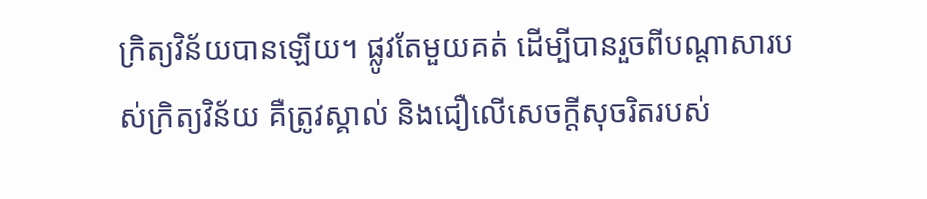ក្រិត្យវិន័យបានឡើយ។ ផ្លូវតែមួយគត់ ដើម្បីបានរួចពីបណ្តាសារបស់ក្រិត្យវិន័យ គឺត្រូវស្គាល់ និងជឿលើសេចក្តីសុចរិតរបស់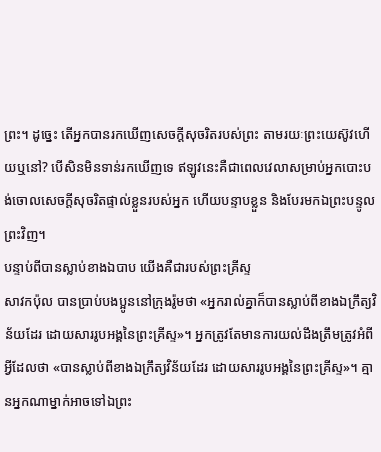ព្រះ។ ដូច្នេះ តើអ្នកបានរកឃើញសេចក្តីសុចរិតរបស់ព្រះ តាមរយៈព្រះយេស៊ូវហើយឬនៅ? បើសិនមិនទាន់រកឃើញទេ ឥឡូវនេះគឺជាពេលវេលាសម្រាប់អ្នកបោះបង់ចោលសេចក្តីសុចរិតផ្ទាល់ខ្លួនរបស់អ្នក ហើយបន្ទាបខ្លួន និងបែរមកឯព្រះបន្ទូលព្រះវិញ។
បន្ទាប់ពីបានស្លាប់ខាងឯបាប យើងគឺជារបស់ព្រះគ្រីស្ទ
សាវកប៉ុល បានប្រាប់បងប្អូននៅក្រុងរ៉ូមថា «អ្នករាល់គ្នាក៏បានស្លាប់ពីខាងឯក្រឹត្យវិន័យដែរ ដោយសាររូបអង្គនៃព្រះគ្រីស្ទ»។ អ្នកត្រូវតែមានការយល់ដឹងត្រឹមត្រូវអំពីអ្វីដែលថា «បានស្លាប់ពីខាងឯក្រឹត្យវិន័យដែរ ដោយសាររូបអង្គនៃព្រះគ្រីស្ទ»។ គ្មានអ្នកណាម្នាក់អាចទៅឯព្រះ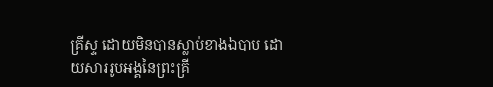គ្រីស្ទ ដោយមិនបានស្លាប់ខាងឯបាប ដោយសាររូបអង្គនៃព្រះគ្រី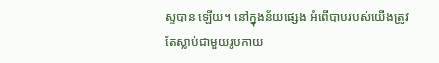ស្ទបាន ឡើយ។ នៅក្នុងន័យផ្សេង អំពើបាបរបស់យើងត្រូវតែស្លាប់ជាមួយរូបកាយ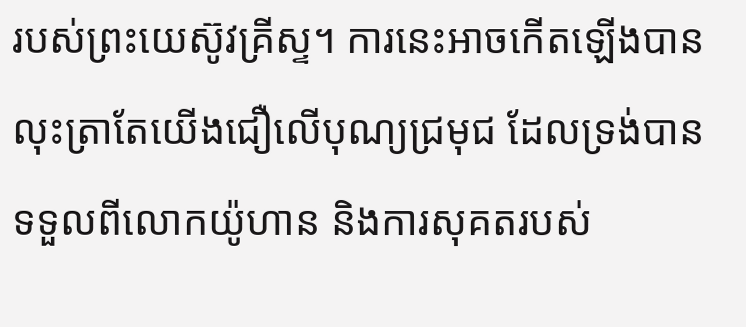របស់ព្រះយេស៊ូវគ្រីស្ទ។ ការនេះអាចកើតឡើងបាន លុះត្រាតែយើងជឿលើបុណ្យជ្រមុជ ដែលទ្រង់បានទទួលពីលោកយ៉ូហាន និងការសុគតរបស់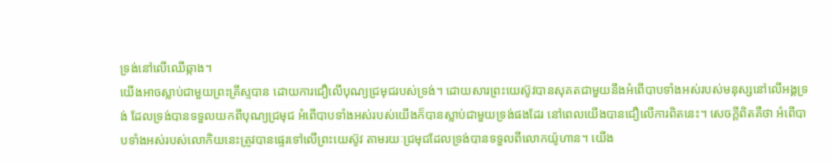ទ្រង់នៅលើឈើឆ្កាង។
យើងអាចស្លាប់ជាមួយព្រះគ្រីស្ទបាន ដោយការជឿលើបុណ្យជ្រមុជរបស់ទ្រង់។ ដោយសារព្រះយេស៊ូវបានសុគតជាមួយនឹងអំពើបាបទាំងអស់របស់មនុស្សនៅលើអង្គទ្រង់ ដែលទ្រង់បានទទួលយកពីបុណ្យជ្រមុជ អំពើបាបទាំងអស់របស់យើងក៏បានស្លាប់ជាមួយទ្រង់ផងដែរ នៅពេលយើងបានជឿលើការពិតនេះ។ សេចក្តីពិតគឺថា អំពើបាបទាំងអស់របស់លោកិយនេះត្រូវបានផ្ទេរទៅលើព្រះយេស៊ូវ តាមរយៈជ្រមុជដែលទ្រង់បានទទួលពីលោកយ៉ូហាន។ យើង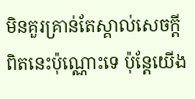មិនគួរគ្រាន់តែស្គាល់សេចក្តីពិតនេះប៉ុណ្ណោះទេ ប៉ុន្តែយើង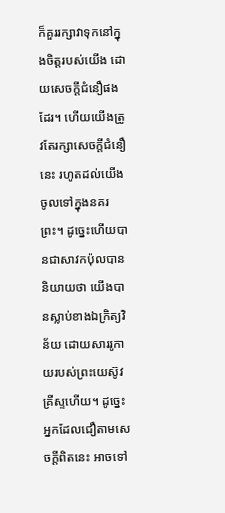ក៏គួររក្សាវាទុកនៅក្នុងចិត្តរបស់យើង ដោយសេចក្តីជំនឿផងដែរ។ ហើយយើងត្រូវតែរក្សាសេចក្តីជំនឿនេះ រហូតដល់យើងចូលទៅក្នុងនគរព្រះ។ ដូច្នេះហើយបានជាសាវកប៉ុលបាននិយាយថា យើងបានស្លាប់ខាងឯក្រិត្យវិន័យ ដោយសាររូកាយរបស់ព្រះយេស៊ូវគ្រីស្ទហើយ។ ដូច្នេះ អ្នកដែលជឿតាមសេចក្តីពិតនេះ អាចទៅ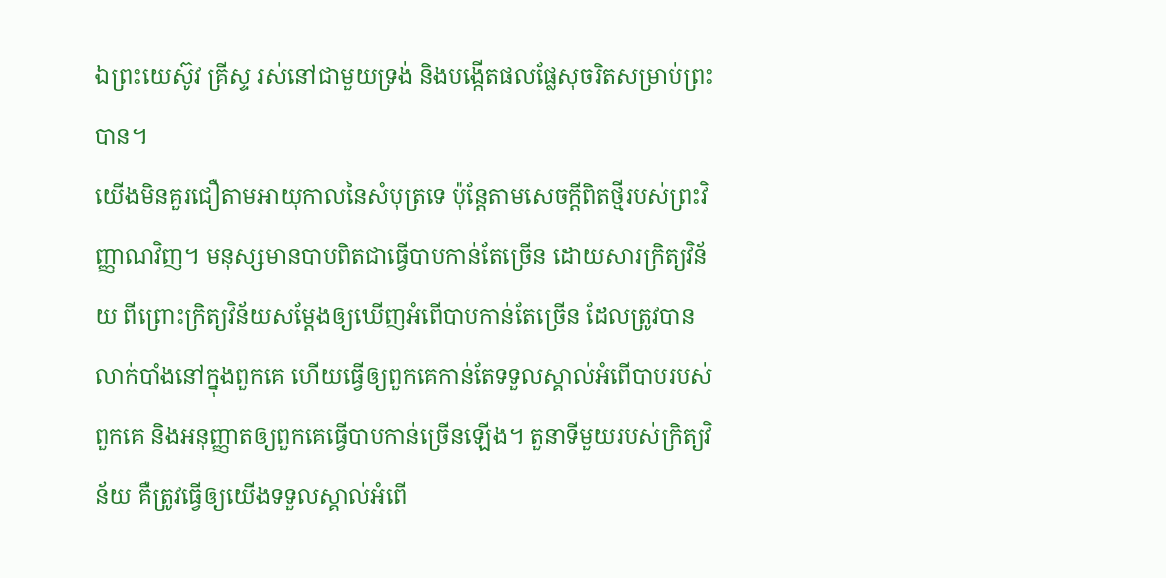ឯព្រះយេស៊ូវ គ្រីស្ទ រស់នៅជាមួយទ្រង់ និងបង្កើតផលផ្លែសុចរិតសម្រាប់ព្រះបាន។
យើងមិនគួរជឿតាមអាយុកាលនៃសំបុត្រទេ ប៉ុន្តែតាមសេចក្តីពិតថ្មីរបស់ព្រះវិញ្ញាណវិញ។ មនុស្សមានបាបពិតជាធ្វើបាបកាន់តែច្រើន ដោយសារក្រិត្យវិន័យ ពីព្រោះក្រិត្យវិន័យសម្តែងឲ្យឃើញអំពើបាបកាន់តែច្រើន ដែលត្រូវបានលាក់បាំងនៅក្នុងពួកគេ ហើយធ្វើឲ្យពួកគេកាន់តែទទួលស្គាល់អំពើបាបរបស់ពួកគេ និងអនុញ្ញាតឲ្យពួកគេធ្វើបាបកាន់ច្រើនឡើង។ តួនាទីមួយរបស់ក្រិត្យវិន័យ គឺត្រូវធ្វើឲ្យយើងទទួលស្គាល់អំពើ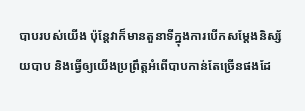បាបរបស់យើង ប៉ុន្តែវាក៏មានតួនាទីក្នុងការបើកសម្តែងនិស្ស័យបាប និងធ្វើឲ្យយើងប្រព្រឹត្តអំពើបាបកាន់តែច្រើនផងដែ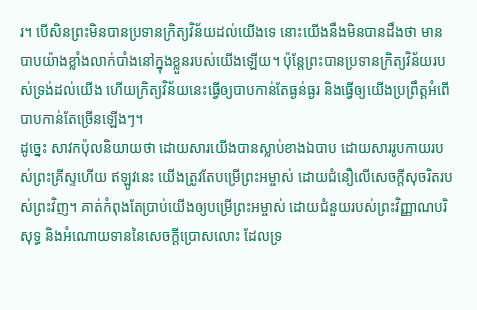រ។ បើសិនព្រះមិនបានប្រទានក្រិត្យវិន័យដល់យើងទេ នោះយើងនឹងមិនបានដឹងថា មានបាបយ៉ាងខ្លាំងលាក់បាំងនៅក្នុងខ្លួនរបស់យើងឡើយ។ ប៉ុន្តែព្រះបានប្រទានក្រិត្យវិន័យរបស់ទ្រង់ដល់យើង ហើយក្រិត្យវិន័យនេះធ្វើឲ្យបាបកាន់តែធ្ងន់ធ្ងរ និងធ្វើឲ្យយើងប្រព្រឹត្តអំពើបាបកាន់តែច្រើនឡើងៗ។
ដូច្នេះ សាវកប៉ុលនិយាយថា ដោយសារយើងបានស្លាប់ខាងឯបាប ដោយសាររូបកាយរបស់ព្រះគ្រីស្ទហើយ ឥឡូវនេះ យើងត្រូវតែបម្រើព្រះអម្ចាស់ ដោយជំនឿលើសេចក្តីសុចរិតរបស់ព្រះវិញ។ គាត់កំពុងតែប្រាប់យើងឲ្យបម្រើព្រះអម្ចាស់ ដោយជំនួយរបស់ព្រះវិញ្ញាណបរិសុទ្ធ និងអំណោយទាននៃសេចក្តីប្រោសលោះ ដែលទ្រ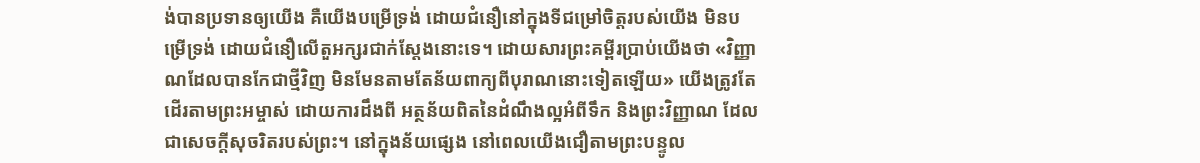ង់បានប្រទានឲ្យយើង គឺយើងបម្រើទ្រង់ ដោយជំនឿនៅក្នុងទីជម្រៅចិត្តរបស់យើង មិនបម្រើទ្រង់ ដោយជំនឿលើតួអក្សរជាក់ស្តែងនោះទេ។ ដោយសារព្រះគម្ពីរប្រាប់យើងថា «វិញ្ញាណដែលបានកែជាថ្មីវិញ មិនមែនតាមតែន័យពាក្យពីបុរាណនោះទៀតឡើយ» យើងត្រូវតែដើរតាមព្រះអម្ចាស់ ដោយការដឹងពី អត្ថន័យពិតនៃដំណឹងល្អអំពីទឹក និងព្រះវិញ្ញាណ ដែលជាសេចក្តីសុចរិតរបស់ព្រះ។ នៅក្នុងន័យផ្សេង នៅពេលយើងជឿតាមព្រះបន្ទូល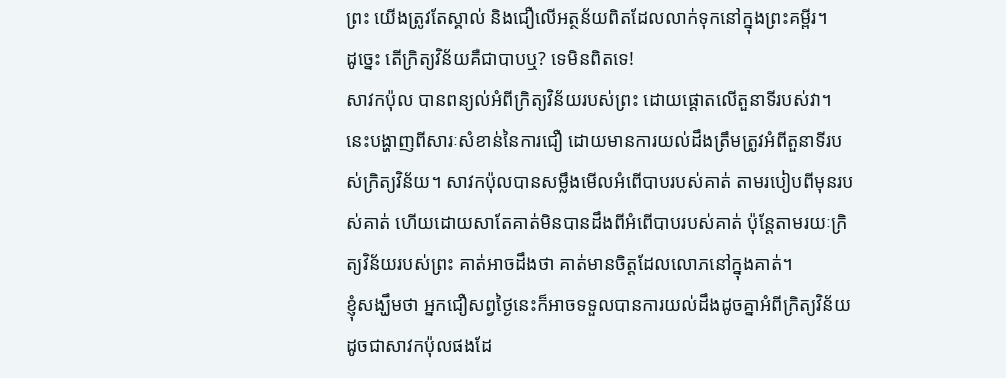ព្រះ យើងត្រូវតែស្គាល់ និងជឿលើអត្ថន័យពិតដែលលាក់ទុកនៅក្នុងព្រះគម្ពីរ។
ដូច្នេះ តើក្រិត្យវិន័យគឺជាបាបឬ? ទេមិនពិតទេ!
សាវកប៉ុល បានពន្យល់អំពីក្រិត្យវិន័យរបស់ព្រះ ដោយផ្តោតលើតួនាទីរបស់វា។ នេះបង្ហាញពីសារៈសំខាន់នៃការជឿ ដោយមានការយល់ដឹងត្រឹមត្រូវអំពីតួនាទីរបស់ក្រិត្យវិន័យ។ សាវកប៉ុលបានសម្លឹងមើលអំពើបាបរបស់គាត់ តាមរបៀបពីមុនរបស់គាត់ ហើយដោយសាតែគាត់មិនបានដឹងពីអំពើបាបរបស់គាត់ ប៉ុន្តែតាមរយៈក្រិត្យវិន័យរបស់ព្រះ គាត់អាចដឹងថា គាត់មានចិត្តដែលលោភនៅក្នុងគាត់។
ខ្ញុំសង្ឃឹមថា អ្នកជឿសព្វថ្ងៃនេះក៏អាចទទួលបានការយល់ដឹងដូចគ្នាអំពីក្រិត្យវិន័យ ដូចជាសាវកប៉ុលផងដែ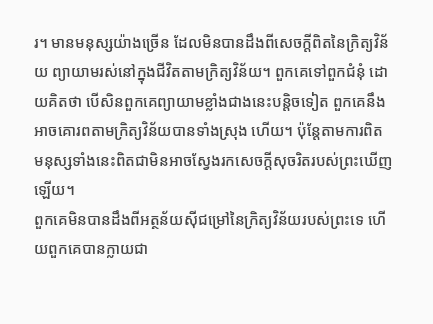រ។ មានមនុស្សយ៉ាងច្រើន ដែលមិនបានដឹងពីសេចក្តីពិតនៃក្រិត្យវិន័យ ព្យាយាមរស់នៅក្នុងជីវិតតាមក្រិត្យវិន័យ។ ពួកគេទៅពួកជំនុំ ដោយគិតថា បើសិនពួកគេព្យាយាមខ្លាំងជាងនេះបន្តិចទៀត ពួកគេនឹងអាចគោរពតាមក្រិត្យវិន័យបានទាំងស្រុង ហើយ។ ប៉ុន្តែតាមការពិត មនុស្សទាំងនេះពិតជាមិនអាចស្វែងរកសេចក្តីសុចរិតរបស់ព្រះឃើញឡើយ។
ពួកគេមិនបានដឹងពីអត្ថន័យស៊ីជម្រៅនៃក្រិត្យវិន័យរបស់ព្រះទេ ហើយពួកគេបានក្លាយជា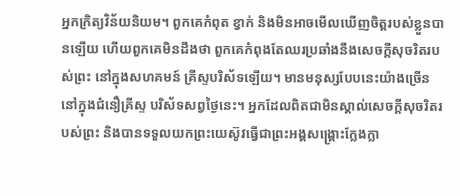អ្នកក្រិត្យវិន័យនិយម។ ពួកគេកំពុត ខ្វាក់ និងមិនអាចមើលឃើញចិត្តរបស់ខ្លួនបានឡើយ ហើយពួកគេមិនដឹងថា ពួកគេកំពុងតែឈរប្រឆាំងនឹងសេចក្តីសុចរិតរបស់ព្រះ នៅក្នុងសហគមន៍ គ្រីស្ទបរិស័ទឡើយ។ មានមនុស្សបែបនេះយ៉ាងច្រើន នៅក្នុងជំនឿគ្រីស្ទ បរិស័ទសព្វថ្ងៃនេះ។ អ្នកដែលពិតជាមិនស្គាល់សេចក្តីសុចរិតរបស់ព្រះ និងបានទទួលយកព្រះយេស៊ូវធ្វើជាព្រះអង្គសង្រ្គោះក្លែងក្លា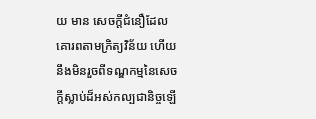យ មាន សេចក្តីជំនឿដែលគោរពតាមក្រិត្យវិន័យ ហើយនឹងមិនរួចពីទណ្ឌកម្មនៃសេចក្តីស្លាប់ដ៏អស់កល្បជានិច្ចឡើ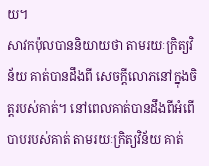យ។
សាវកប៉ុលបាននិយាយថា តាមរយៈក្រិត្យវិន័យ គាត់បានដឹងពី សេចក្តីលោភនៅក្នុងចិត្តរបស់គាត់។ នៅពេលគាត់បានដឹងពីអំពើបាបរបស់គាត់ តាមរយៈក្រិត្យវិន័យ គាត់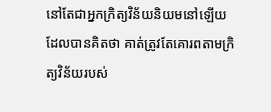នៅតែជាអ្នកក្រិត្យវិន័យនិយមនៅឡើយ ដែលបានគិតថា គាត់ត្រូវតែគោរពតាមក្រិត្យវិន័យរបស់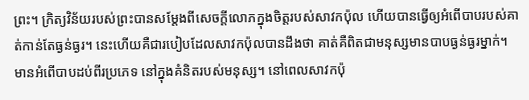ព្រះ។ ក្រិត្យវិន័យរបស់ព្រះបានសម្តែងពីសេចក្តីលោភក្នុងចិត្តរបស់សាវកប៉ុល ហើយបានធ្វើឲ្យអំពើបាបរបស់គាត់កាន់តែធ្ងន់ធ្ងរ។ នេះហើយគឺជារបៀបដែលសាវកប៉ុលបានដឹងថា គាត់គឺពិតជាមនុស្សមានបាបធ្ងន់ធ្ងរម្នាក់។
មានអំពើបាបដប់ពីរប្រភេទ នៅក្នុងគំនិតរបស់មនុស្ស។ នៅពេលសាវកប៉ុ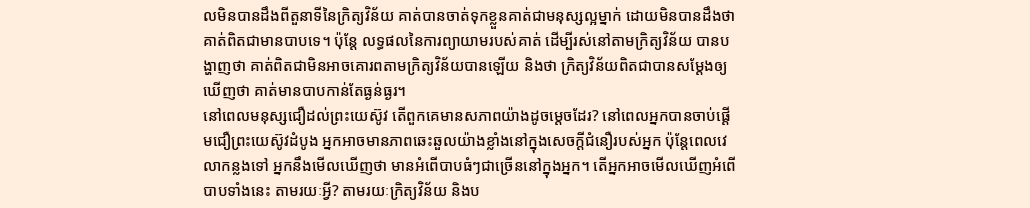លមិនបានដឹងពីតួនាទីនៃក្រិត្យវិន័យ គាត់បានចាត់ទុកខ្លួនគាត់ជាមនុស្សល្អម្នាក់ ដោយមិនបានដឹងថា គាត់ពិតជាមានបាបទេ។ ប៉ុន្តែ លទ្ធផលនៃការព្យាយាមរបស់គាត់ ដើម្បីរស់នៅតាមក្រិត្យវិន័យ បានបង្ហាញថា គាត់ពិតជាមិនអាចគោរពតាមក្រិត្យវិន័យបានឡើយ និងថា ក្រិត្យវិន័យពិតជាបានសម្តែងឲ្យឃើញថា គាត់មានបាបកាន់តែធ្ងន់ធ្ងរ។
នៅពេលមនុស្សជឿដល់ព្រះយេស៊ូវ តើពួកគេមានសភាពយ៉ាងដូចម្តេចដែរ? នៅពេលអ្នកបានចាប់ផ្តើមជឿព្រះយេស៊ូវដំបូង អ្នកអាចមានភាពឆេះឆួលយ៉ាងខ្លាំងនៅក្នុងសេចក្តីជំនឿរបស់អ្នក ប៉ុន្តែពេលវេលាកន្លងទៅ អ្នកនឹងមើលឃើញថា មានអំពើបាបធំៗជាច្រើននៅក្នុងអ្នក។ តើអ្នកអាចមើលឃើញអំពើបាបទាំងនេះ តាមរយៈអ្វី? តាមរយៈក្រិត្យវិន័យ និងប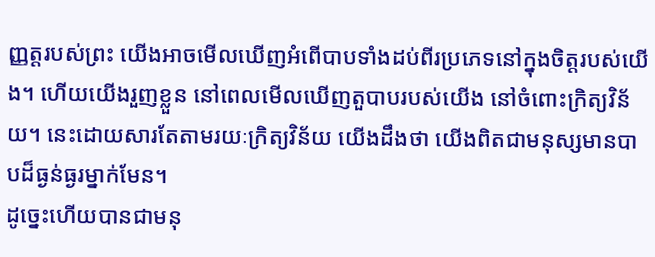ញ្ញត្តរបស់ព្រះ យើងអាចមើលឃើញអំពើបាបទាំងដប់ពីរប្រភេទនៅក្នុងចិត្តរបស់យើង។ ហើយយើងរួញខ្លួន នៅពេលមើលឃើញតួបាបរបស់យើង នៅចំពោះក្រិត្យវិន័យ។ នេះដោយសារតែតាមរយៈក្រិត្យវិន័យ យើងដឹងថា យើងពិតជាមនុស្សមានបាបដ៏ធ្ងន់ធ្ងរម្នាក់មែន។
ដូច្នេះហើយបានជាមនុ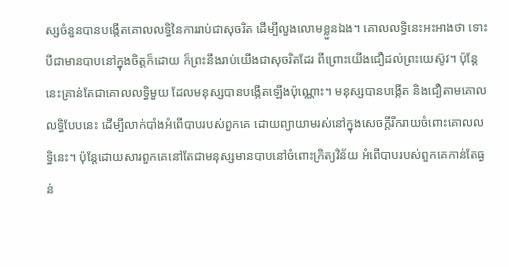ស្សចំនួនបានបង្កើតគោលលទ្ធិនៃការរាប់ជាសុចរិត ដើម្បីលួងលោមខ្លួនឯង។ គោលលទ្ធិនេះអះអាងថា ទោះបីជាមានបាបនៅក្នុងចិត្តក៏ដោយ ក៏ព្រះនឹងរាប់យើងជាសុចរិតដែរ ពីព្រោះយើងជឿដល់ព្រះយេស៊ូវ។ ប៉ុន្តែនេះគ្រាន់តែជាគោលលទ្ធិមួយ ដែលមនុស្សបានបង្កើតឡើងប៉ុណ្ណោះ។ មនុស្សបានបង្កើត និងជឿតាមគោលលទ្ធិបែបនេះ ដើម្បីលាក់បាំងអំពើបាបរបស់ពួកគេ ដោយព្យាយាមរស់នៅក្នុងសេចក្តីរីករាយចំពោះគោលលទ្ធិនេះ។ ប៉ុន្តែដោយសារពួកគេនៅតែជាមនុស្សមានបាបនៅចំពោះក្រិត្យវិន័យ អំពើបាបរបស់ពួកគេកាន់តែធ្ងន់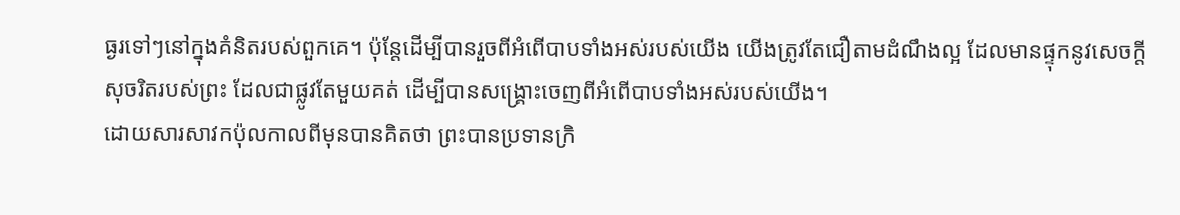ធ្ងរទៅៗនៅក្នុងគំនិតរបស់ពួកគេ។ ប៉ុន្តែដើម្បីបានរួចពីអំពើបាបទាំងអស់របស់យើង យើងត្រូវតែជឿតាមដំណឹងល្អ ដែលមានផ្ទុកនូវសេចក្តីសុចរិតរបស់ព្រះ ដែលជាផ្លូវតែមួយគត់ ដើម្បីបានសង្រ្គោះចេញពីអំពើបាបទាំងអស់របស់យើង។
ដោយសារសាវកប៉ុលកាលពីមុនបានគិតថា ព្រះបានប្រទានក្រិ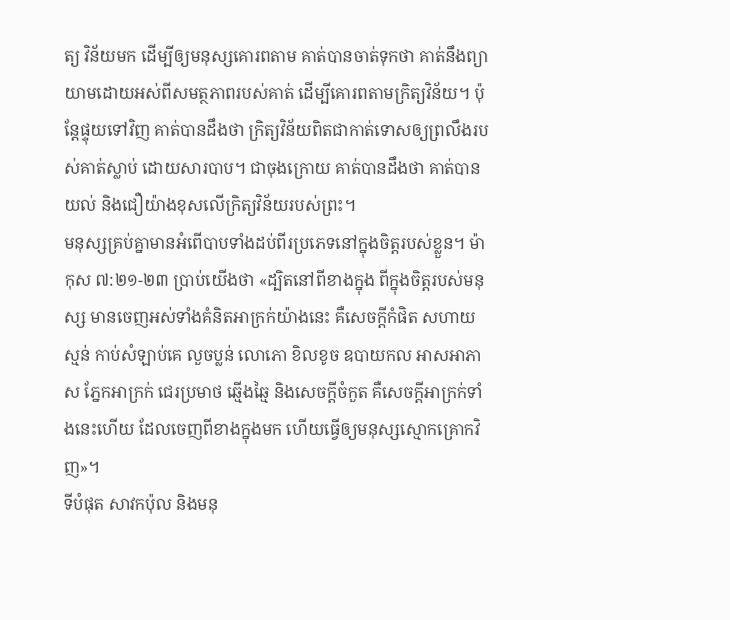ត្យ វិន័យមក ដើម្បីឲ្យមនុស្សគោរពតាម គាត់បានចាត់ទុកថា គាត់នឹងព្យាយាមដោយអស់ពីសមត្ថភាពរបស់គាត់ ដើម្បីគោរពតាមក្រិត្យវិន័យ។ ប៉ុន្តែផ្ទុយទៅវិញ គាត់បានដឹងថា ក្រិត្យវិន័យពិតជាកាត់ទោសឲ្យព្រលឹងរបស់គាត់ស្លាប់ ដោយសារបាប។ ជាចុងក្រោយ គាត់បានដឹងថា គាត់បានយល់ និងជឿយ៉ាងខុសលើក្រិត្យវិន័យរបស់ព្រះ។
មនុស្សគ្រប់គ្នាមានអំពើបាបទាំងដប់ពីរប្រភេទនៅក្នុងចិត្តរបស់ខ្លួន។ ម៉ាកុស ៧:២១-២៣ ប្រាប់យើងថា «ដ្បិតនៅពីខាងក្នុង ពីក្នុងចិត្តរបស់មនុស្ស មានចេញអស់ទាំងគំនិតអាក្រក់យ៉ាងនេះ គឺសេចក្តីកំផិត សហាយស្មន់ កាប់សំឡាប់គេ លួចប្លន់ លោភោ ខិលខូច ឧបាយកល អាសអាភាស ភ្នែកអាក្រក់ ជេរប្រមាថ ឆ្មើងឆ្មៃ និងសេចក្តីចំកួត គឺសេចក្តីអាក្រក់ទាំងនេះហើយ ដែលចេញពីខាងក្នុងមក ហើយធ្វើឲ្យមនុស្សស្មោកគ្រោកវិញ»។
ទីបំផុត សាវកប៉ុល និងមនុ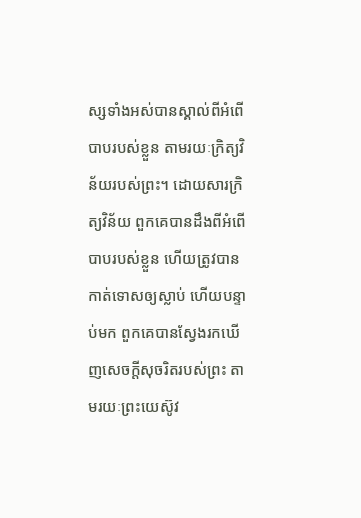ស្សទាំងអស់បានស្គាល់ពីអំពើបាបរបស់ខ្លួន តាមរយៈក្រិត្យវិន័យរបស់ព្រះ។ ដោយសារក្រិត្យវិន័យ ពួកគេបានដឹងពីអំពើបាបរបស់ខ្លួន ហើយត្រូវបានកាត់ទោសឲ្យស្លាប់ ហើយបន្ទាប់មក ពួកគេបានស្វែងរកឃើញសេចក្តីសុចរិតរបស់ព្រះ តាមរយៈព្រះយេស៊ូវ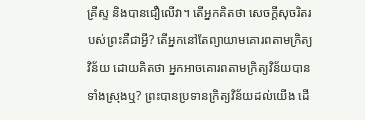គ្រីស្ទ និងបានជឿលើវា។ តើអ្នកគិតថា សេចក្តីសុចរិតរបស់ព្រះគឺជាអ្វី? តើអ្នកនៅតែព្យាយាមគោរពតាមក្រិត្យវិន័យ ដោយគិតថា អ្នកអាចគោរពតាមក្រិត្យវិន័យបានទាំងស្រុងឬ? ព្រះបានប្រទានក្រិត្យវិន័យដល់យើង ដើ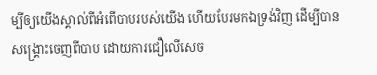ម្បីឲ្យយើងស្គាល់ពីអំពើបាបរបស់យើង ហើយបែរមកឯទ្រង់វិញ ដើម្បីបានសង្រ្គោះចេញពីបាប ដោយការជឿលើសេច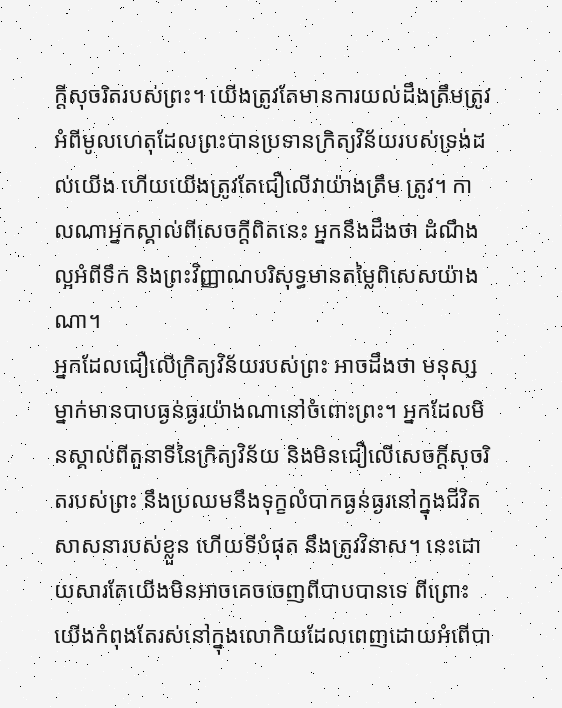ក្តីសុចរិតរបស់ព្រះ។ យើងត្រូវតែមានការយល់ដឹងត្រឹមត្រូវ អំពីមូលហេតុដែលព្រះបានប្រទានក្រិត្យវិន័យរបស់ទ្រង់ដល់យើង ហើយយើងត្រូវតែជឿលើវាយ៉ាងត្រឹម ត្រូវ។ កាលណាអ្នកស្គាល់ពីសេចក្តីពិតនេះ អ្នកនឹងដឹងថា ដំណឹងល្អអំពីទឹក និងព្រះវិញ្ញាណបរិសុទ្ធមានតម្លៃពិសេសយ៉ាងណា។
អ្នកដែលជឿលើក្រិត្យវិន័យរបស់ព្រះ អាចដឹងថា មនុស្សម្នាក់មានបាបធ្ងន់ធ្ងរយ៉ាងណានៅចំពោះព្រះ។ អ្នកដែលមិនស្គាល់ពីតួនាទីនៃក្រិត្យវិន័យ និងមិនជឿលើសេចក្តីសុចរិតរបស់ព្រះ នឹងប្រឈមនឹងទុក្ខលំបាកធ្ងន់ធ្ងរនៅក្នុងជីវិតសាសនារបស់ខ្លួន ហើយទីបំផុត នឹងត្រូវវិនាស។ នេះដោយសារតែយើងមិនអាចគេចចេញពីបាបបានទេ ពីព្រោះយើងកំពុងតែរស់នៅក្នុងលោកិយដែលពេញដោយអំពើបា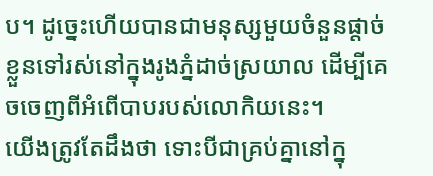ប។ ដូច្នេះហើយបានជាមនុស្សមួយចំនួនផ្តាច់ខ្លួនទៅរស់នៅក្នុងរូងភ្នំដាច់ស្រយាល ដើម្បីគេចចេញពីអំពើបាបរបស់លោកិយនេះ។
យើងត្រូវតែដឹងថា ទោះបីជាគ្រប់គ្នានៅក្នុ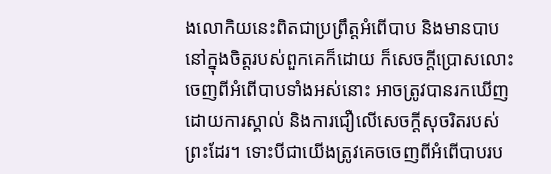ងលោកិយនេះពិតជាប្រព្រឹត្តអំពើបាប និងមានបាបនៅក្នុងចិត្តរបស់ពួកគេក៏ដោយ ក៏សេចក្តីប្រោសលោះចេញពីអំពើបាបទាំងអស់នោះ អាចត្រូវបានរកឃើញ ដោយការស្គាល់ និងការជឿលើសេចក្តីសុចរិតរបស់ព្រះដែរ។ ទោះបីជាយើងត្រូវគេចចេញពីអំពើបាបរប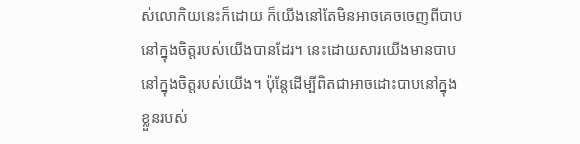ស់លោកិយនេះក៏ដោយ ក៏យើងនៅតែមិនអាចគេចចេញពីបាបនៅក្នុងចិត្តរបស់យើងបានដែរ។ នេះដោយសារយើងមានបាបនៅក្នុងចិត្តរបស់យើង។ ប៉ុន្តែដើម្បីពិតជាអាចដោះបាបនៅក្នុងខ្លួនរបស់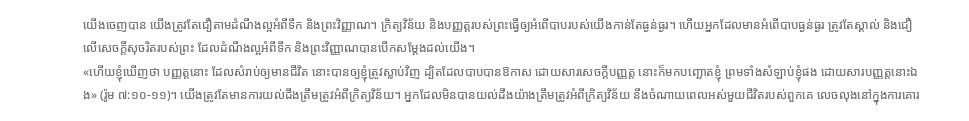យើងចេញបាន យើងត្រូវតែជឿតាមដំណឹងល្អអំពីទឹក និងព្រះវិញ្ញាណ។ ក្រិត្យវិន័យ និងបញ្ញត្តរបស់ព្រះធ្វើឲ្យអំពើបាបរបស់យើងកាន់តែធ្ងន់ធ្ងរ។ ហើយអ្នកដែលមានអំពើបាបធ្ងន់ធ្ងរ ត្រូវតែស្គាល់ និងជឿលើសេចក្តីសុចរិតរបស់ព្រះ ដែលដំណឹងល្អអំពីទឹក និងព្រះវិញ្ញាណបានបើកសម្តែងដល់យើង។
«ហើយខ្ញុំឃើញថា បញ្ញត្តនោះ ដែលសំរាប់ឲ្យមានជីវិត នោះបានឲ្យខ្ញុំត្រូវស្លាប់វិញ ដ្បិតដែលបាបបានឱកាស ដោយសារសេចក្តីបញ្ញត្ត នោះក៏មកបញ្ឆោតខ្ញុំ ព្រមទាំងសំឡាប់ខ្ញុំផង ដោយសារបញ្ញត្តនោះឯង» (រ៉ូម ៧:១០-១១)។ យើងត្រូវតែមានការយល់ដឹងត្រឹមត្រូវអំពីក្រិត្យវិន័យ។ អ្នកដែលមិនបានយល់ដឹងយ៉ាងត្រឹមត្រូវអំពីក្រិត្យវិន័យ នឹងចំណាយពេលអស់មួយជីវិតរបស់ពួកគេ លេចលុងនៅក្នុងការគោរ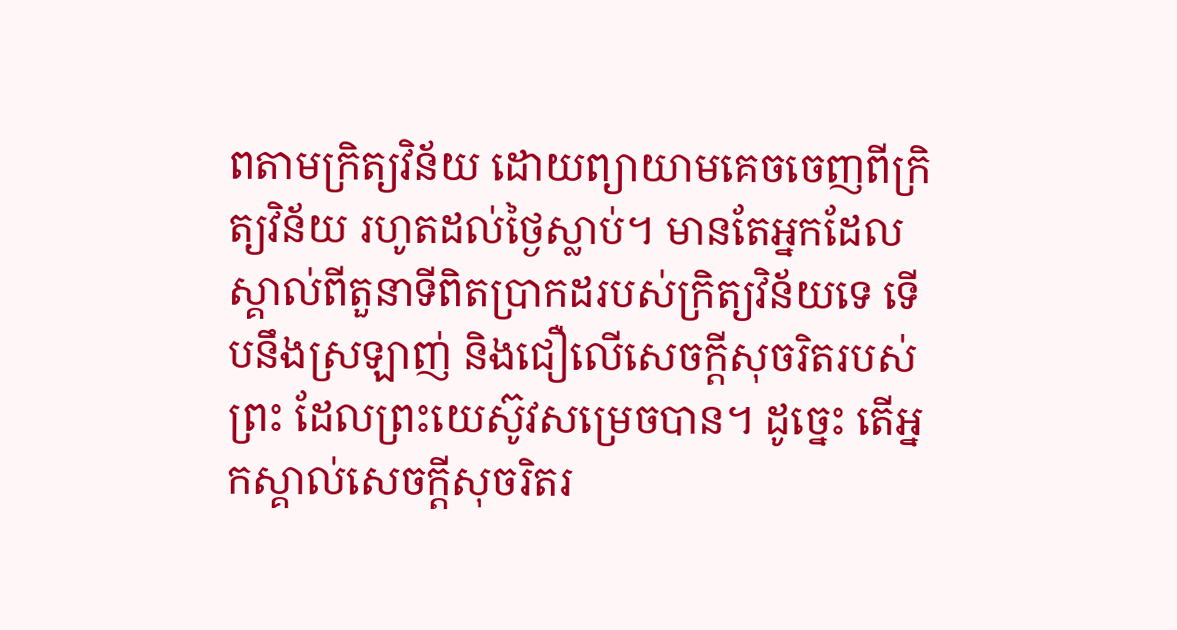ពតាមក្រិត្យវិន័យ ដោយព្យាយាមគេចចេញពីក្រិត្យវិន័យ រហូតដល់ថ្ងៃស្លាប់។ មានតែអ្នកដែលស្គាល់ពីតួនាទីពិតប្រាកដរបស់ក្រិត្យវិន័យទេ ទើបនឹងស្រឡាញ់ និងជឿលើសេចក្តីសុចរិតរបស់ព្រះ ដែលព្រះយេស៊ូវសម្រេចបាន។ ដូច្នេះ តើអ្នកស្គាល់សេចក្តីសុចរិតរ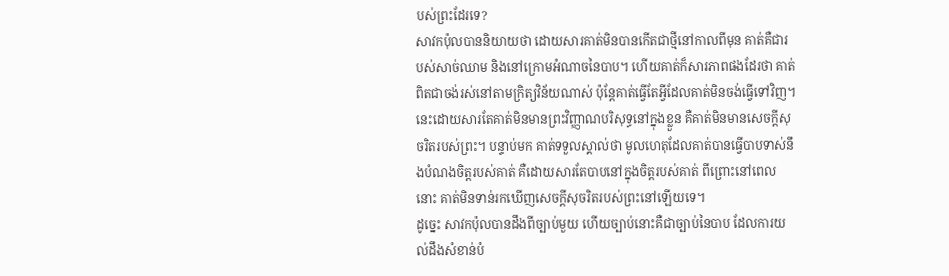បស់ព្រះដែរទេ?
សាវកប៉ុលបាននិយាយថា ដោយសារគាត់មិនបានកើតជាថ្មីនៅកាលពីមុន គាត់គឺជារបស់សាច់ឈាម និងនៅក្រោមអំណាចនៃបាប។ ហើយគាត់ក៏សារភាពផងដែរថា គាត់ពិតជាចង់រស់នៅតាមក្រិត្យវិន័យណាស់ ប៉ុន្តែគាត់ធ្វើតែអ្វីដែលគាត់មិនចង់ធ្វើទៅវិញ។ នេះដោយសារតែគាត់មិនមានព្រះវិញ្ញាណបរិសុទ្ធនៅក្នុងខ្លួន គឺគាត់មិនមានសេចក្តីសុចរិតរបស់ព្រះ។ បន្ទាប់មក គាត់ទទួលស្គាល់ថា មូលហេតុដែលគាត់បានធ្វើបាបទាស់នឹងបំណងចិត្តរបស់គាត់ គឺដោយសារតែបាបនៅក្នុងចិត្តរបស់គាត់ ពីព្រោះនៅពេលនោះ គាត់មិនទាន់រកឃើញសេចក្តីសុចរិតរបស់ព្រះនៅឡើយទេ។
ដូច្នេះ សាវកប៉ុលបានដឹងពីច្បាប់មួយ ហើយច្បាប់នោះគឺជាច្បាប់នៃបាប ដែលការយល់ដឹងសំខាន់បំ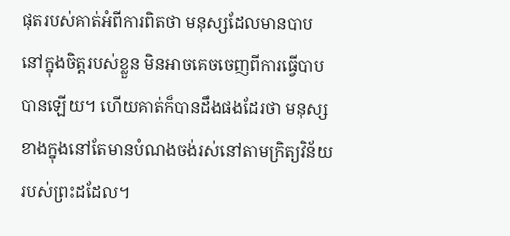ផុតរបស់គាត់អំពីការពិតថា មនុស្សដែលមានបាបនៅក្នុងចិត្តរបស់ខ្លួន មិនអាចគេចចេញពីការធ្វើបាបបានឡើយ។ ហើយគាត់ក៏បានដឹងផងដែរថា មនុស្សខាងក្នុងនៅតែមានបំណងចង់រស់នៅតាមក្រិត្យវិន័យរបស់ព្រះដដែល។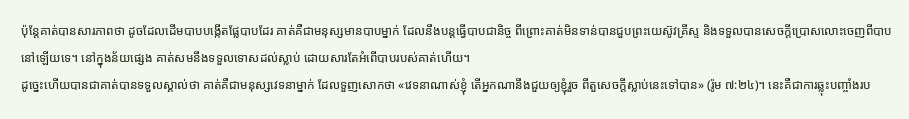ប៉ុន្តែគាត់បានសារភាពថា ដូចដែលដើមបាបបង្កើតផ្លែបាបដែរ គាត់គឺជាមនុស្សមានបាបម្នាក់ ដែលនឹងបន្តធ្វើបាបជានិច្ច ពីព្រោះគាត់មិនទាន់បានជួបព្រះយេស៊ូវគ្រីស្ទ និងទទួលបានសេចក្តីប្រោសលោះចេញពីបាបនៅឡើយទេ។ នៅក្នុងន័យផ្សេង គាត់សមនឹងទទួលទោសដល់ស្លាប់ ដោយសារតែអំពើបាបរបស់គាត់ហើយ។
ដូច្នេះហើយបានជាគាត់បានទទួលស្គាល់ថា គាត់គឺជាមនុស្សវេទនាម្នាក់ ដែលទួញសោកថា «វេទនាណាស់ខ្ញុំ តើអ្នកណានឹងជួយឲ្យខ្ញុំរួច ពីតួសេចក្តីស្លាប់នេះទៅបាន» (រ៉ូម ៧:២៤)។ នេះគឺជាការឆ្លុះបញ្ចាំងរប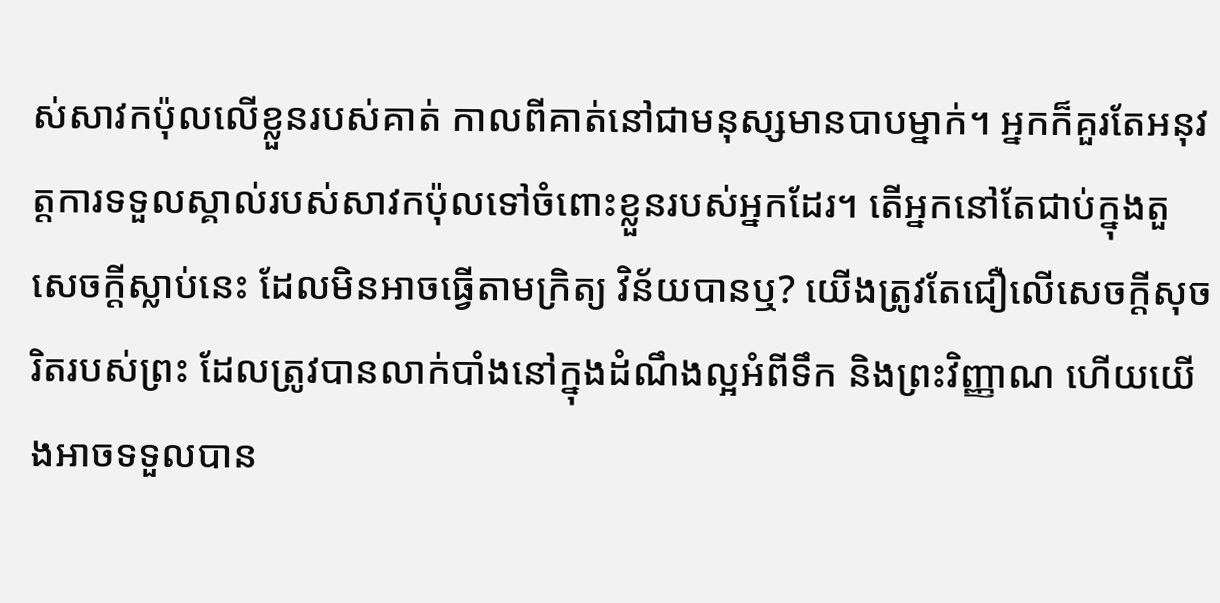ស់សាវកប៉ុលលើខ្លួនរបស់គាត់ កាលពីគាត់នៅជាមនុស្សមានបាបម្នាក់។ អ្នកក៏គួរតែអនុវត្តការទទួលស្គាល់របស់សាវកប៉ុលទៅចំពោះខ្លួនរបស់អ្នកដែរ។ តើអ្នកនៅតែជាប់ក្នុងតួសេចក្តីស្លាប់នេះ ដែលមិនអាចធ្វើតាមក្រិត្យ វិន័យបានឬ? យើងត្រូវតែជឿលើសេចក្តីសុចរិតរបស់ព្រះ ដែលត្រូវបានលាក់បាំងនៅក្នុងដំណឹងល្អអំពីទឹក និងព្រះវិញ្ញាណ ហើយយើងអាចទទួលបាន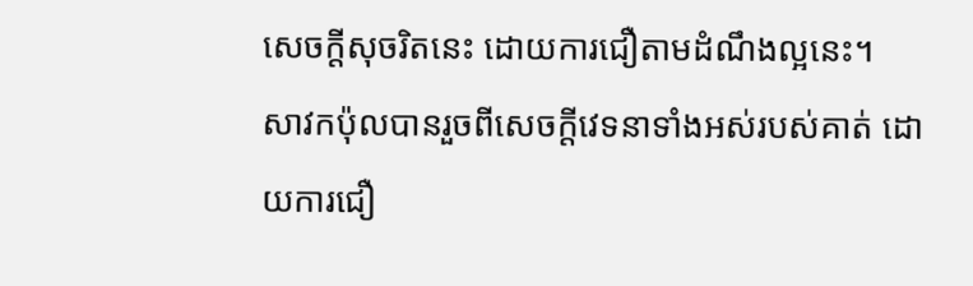សេចក្តីសុចរិតនេះ ដោយការជឿតាមដំណឹងល្អនេះ។
សាវកប៉ុលបានរួចពីសេចក្តីវេទនាទាំងអស់របស់គាត់ ដោយការជឿ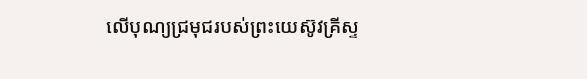លើបុណ្យជ្រមុជរបស់ព្រះយេស៊ូវគ្រីស្ទ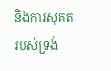និងការសុគតរបស់ទ្រង់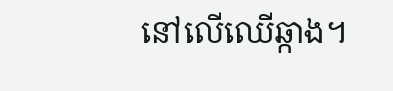នៅលើឈើឆ្កាង។